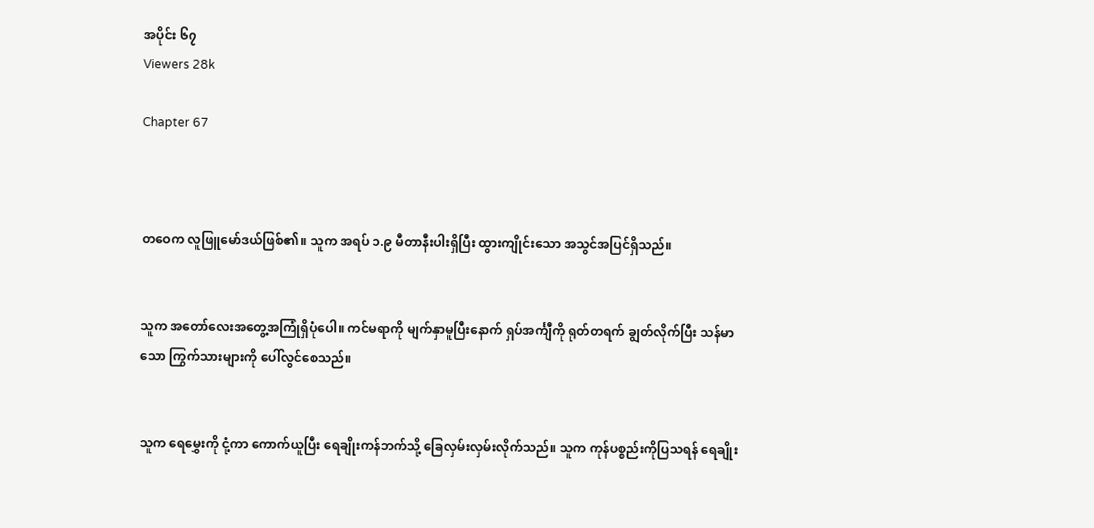အပိုင်း ၆၇
Viewers 28k

Chapter 67



တဝေက လူဖြူမော်ဒယ်ဖြစ်၏။ သူက အရပ် ၁.၉ မီတာနီးပါးရှိပြီး ထွားကျိုင်းသော အသွင်အပြင်ရှိသည်။


သူက အတော်လေးအတွေ့အကြုံရှိပုံပေါ။ ကင်မရာကို မျက်နှာမူပြီးနောက် ရှပ်အင်္ကျီကို ရုတ်တရက် ချွတ်လိုက်ပြီး သန်မာသော ကြွက်သားများကို ပေါ်လွင်စေသည်။


သူက ရေမွှေးကို ငုံ့ကာ ကောက်ယူပြီး ရေချိုးကန်ဘက်သို့ ခြေလှမ်းလှမ်းလိုက်သည်။ သူက ကုန်ပစ္စည်းကိုပြသရန် ရေချိုး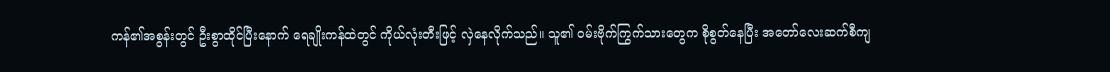ကန်၏အစွန်းတွင် ဦးစွာထိုင်ပြီးနောက် ရေချိုးကန်ထဲတွင် ကိုယ်လုံးတီးဖြင့် လှဲနေလိုက်သည်။ သူ၏ ဝမ်းဗိုက်ကြွက်သားတွေက စိုစွတ်နေပြီး အတော်လေးဆက်စီကျ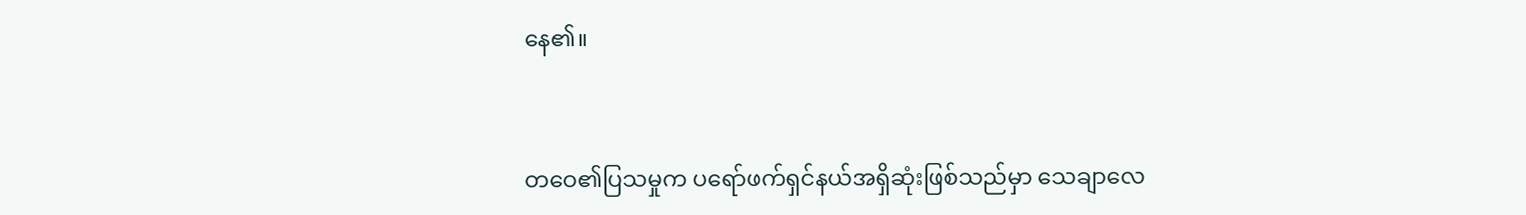နေ၏။


တဝေ၏ပြသမှုက ပရော်ဖက်ရှင်နယ်အရှိဆုံးဖြစ်သည်မှာ သေချာလေ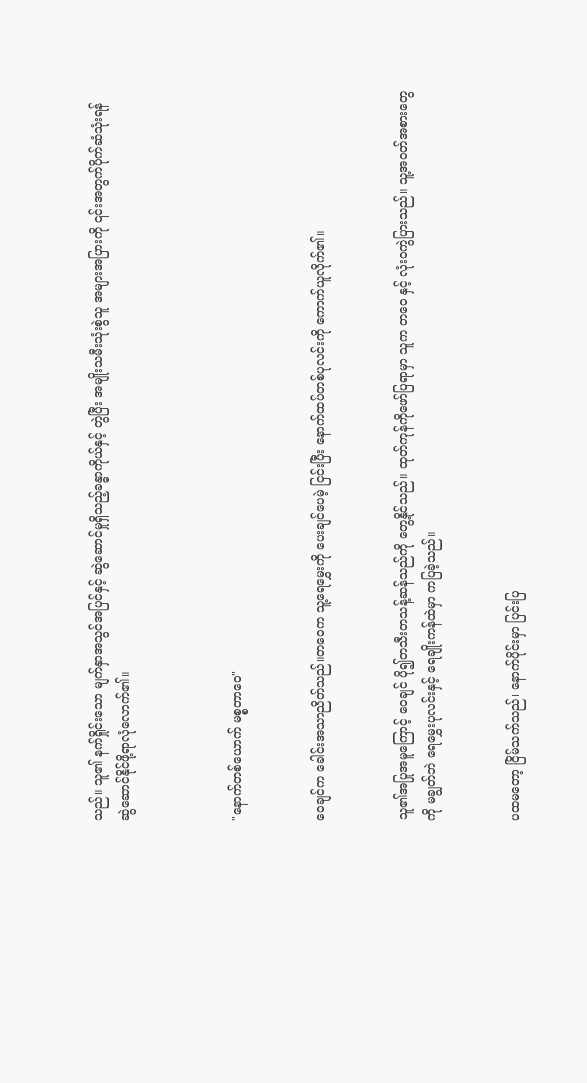သည်။ သူ၏ နက်ရှိုင်းသော မျက်နှာအသွင်အပြင်နှင့် ဆွဲဆောင်မှုရှိသည့်ခန္ဓာကိုယ်နှင့် တွဲပြီး အမျိုးသမီးသုံးစွဲသူ အများအပြားကို ၎င်းအတွက်ပိုက်ဆံသုံးရန် ဆွဲဆောင်နိုင်ဖို့ရာလုံလောက်၏။



"နောက်တစ်ယောက် မစ္စတာဝေ"


ဝေချင်က ခေါင်းအသာညိတ်သည်။တဝေက သူ့ရေမွှေးကို ပေးချင်ပေမဲ့ ငြင်းပြီး နောက်ထပ်တစ်ပုလင်းကို ကောက်ယူလိုက်၏။


သူ၏အပြုအမူကြောင့် ဝေချင် ပို၍တသီးတသန့်ဆန်သည်ကို တွေ့နိုင်သည်။ ထုတ်ကုန်ကိုဖော်ပြရာမှာ သူက တဝေ နှင့် လုံးဝကွဲပြားသည်။ သူ့အဝတ်အစားတွေကို မချွတ်ဘဲ ရေမွှေးပုလင်းနှင့် ရေချိုးကန်ထဲမှာ ကပြခဲ့သည်။


ပထမတော့ ငြိမ်သက်သည်၊ နောက်ပိုင်းမှာ ပြင်းပြ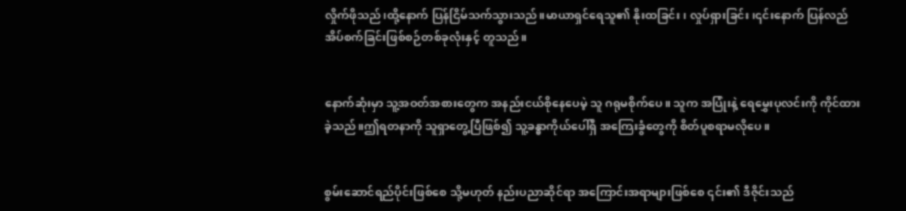လှိုက်ဖိုသည်၊ထို့နောက် ပြန်ငြိမ်သက်သွားသည်။မာယာရှင်ရေသူ၏ နိုးထခြင်း၊ လှုပ်ရှားခြင်း၊၎င်းနောက် ပြန်လည်အိပ်စက်ခြင်းဖြစ်စဉ်တစ်ခုလုံးနှင့် တူသည်။


နောက်ဆုံးမှာ သူ့အဝတ်အစားတွေက အနည်းငယ်စိုနေပေမဲ့ သူ ဂရုမစိုက်ပေ။ သူက အပြုံးနဲ့ ရေမွှေးပုလင်းကို ကိုင်ထားခဲ့သည်။ဤရတနာကို သူရှာတွေ့ပြီဖြစ်၍ သူ့ခန္ဓာကိုယ်ပေါ်ရှိ အကြေးခွံတွေကို စိတ်ပူစရာမလိုပေ။


စွမ်းဆောင်ရည်ပိုင်းဖြစ်စေ သို့မဟုတ် နည်းပညာဆိုင်ရာ အကြောင်းအရာများဖြစ်စေ ၎င်း၏ ဒီဇိုင်းသည်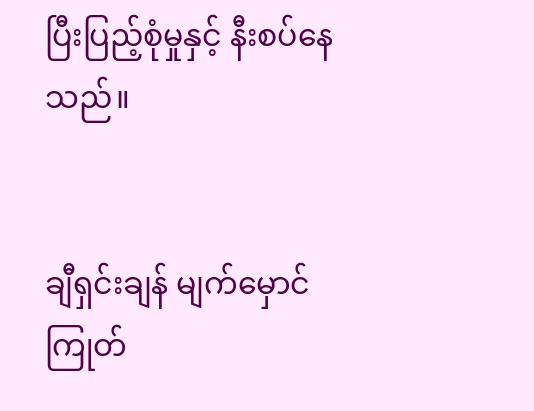ပြီးပြည့်စုံမှုနှင့် နီးစပ်နေသည်။


ချီရှင်းချန် မျက်မှောင်ကြုတ်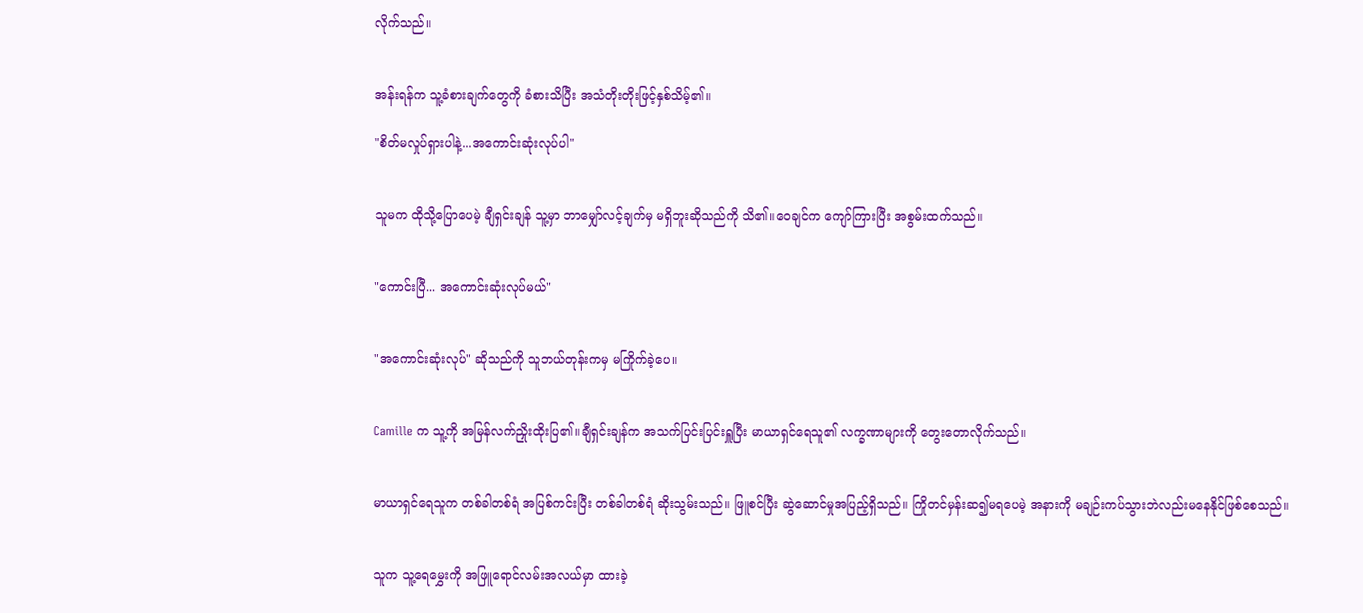လိုက်သည်။


အန်းရန်က သူ့ခံစားချက်တွေကို ခံစားသိပြီး အသံတိုးတိုးဖြင့်နှစ်သိမ့်၏။

"စိတ်မလှုပ်ရှားပါနဲ့...အကောင်းဆုံးလုပ်ပါ"


သူမက ထိုသို့ပြောပေမဲ့ ချီရှင်းချန် သူ့မှာ ဘာမျှော်လင့်ချက်မှ မရှိဘူးဆိုသည်ကို သိ၏။ဝေချင်က ကျော်ကြားပြီး အစွမ်းထက်သည်။


"ကောင်းပြီ... အကောင်းဆုံးလုပ်မယ်"


"အကောင်းဆုံးလုပ်" ဆိုသည်ကို သူဘယ်တုန်းကမှ မကြိုက်ခဲ့ပေ။


Camille က သူ့ကို အမြန်လက်ညှိုးထိုးပြ၏။ချီရှင်းချန်က အသက်ပြင်းပြင်းရှူပြီး မာယာရှင်ရေသူ၏ လက္ခဏာများကို တွေးတောလိုက်သည်။


မာယာရှင်ရေသူက တစ်ခါတစ်ရံ အပြစ်ကင်းပြီး တစ်ခါတစ်ရံ ဆိုးသွမ်းသည်။ ဖြူစင်ပြီး ဆွဲဆောင်မှုအပြည့်ရှိသည်။ ကြိုတင်မှန်းဆ၍မရပေမဲ့ အနားကို မချဉ်းကပ်သွားဘဲလည်းမနေနိုင်ဖြစ်စေသည်။


သူက သူ့ရေမွှေးကို အဖြူရောင်လမ်းအလယ်မှာ ထားခဲ့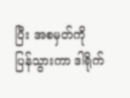ပြီး အစမှတ်ကို ပြန်သွားကာ ဒါရိုက်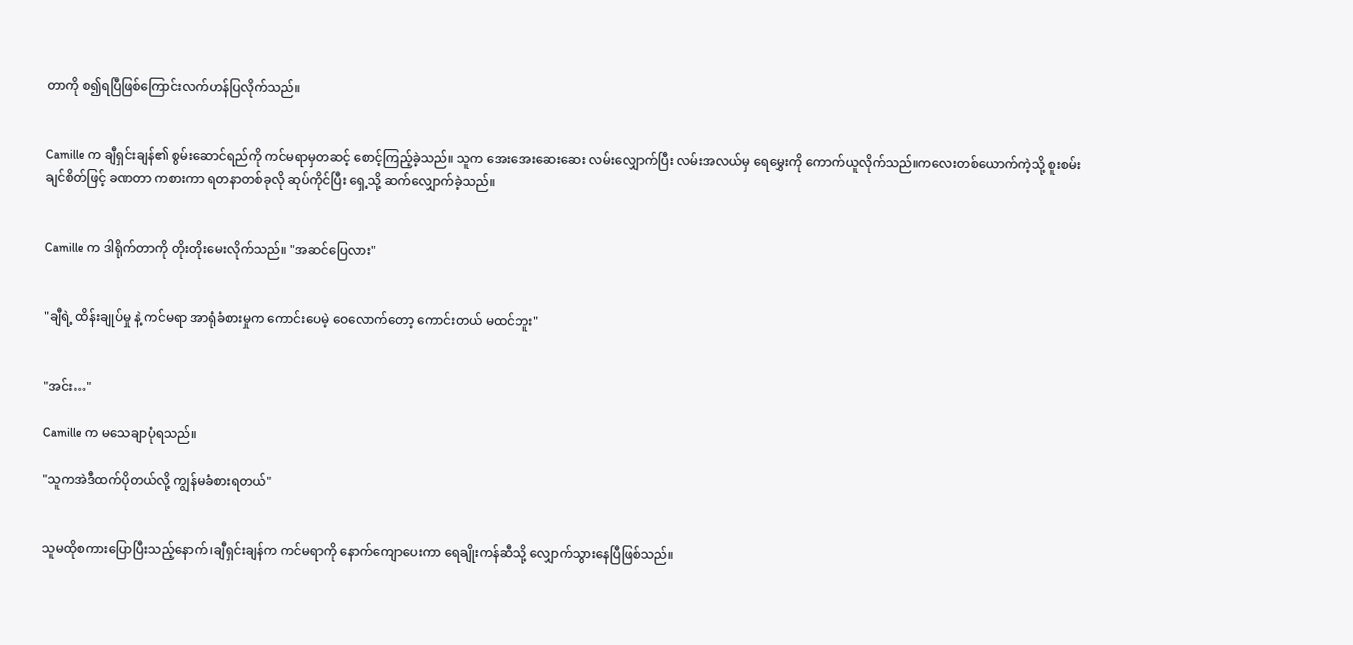တာကို စ၍ရပြီဖြစ်ကြောင်းလက်ဟန်ပြလိုက်သည်။


Camille က ချီရှင်းချန်၏ စွမ်းဆောင်ရည်ကို ကင်မရာမှတဆင့် စောင့်ကြည့်ခဲ့သည်။ သူက အေးအေးဆေးဆေး လမ်းလျှောက်ပြီး လမ်းအလယ်မှ ရေမွှေးကို ကောက်ယူလိုက်သည်။ကလေးတစ်ယောက်ကဲ့သို့ စူးစမ်းချင်စိတ်ဖြင့် ခဏတာ ကစားကာ ရတနာတစ်ခုလို ဆုပ်ကိုင်ပြီး ရှေ့သို့ ဆက်လျှောက်ခဲ့သည်။


Camille က ဒါရိုက်တာကို တိုးတိုးမေးလိုက်သည်။ "အဆင်ပြေလား"


"ချီရဲ့ ထိန်းချုပ်မှု နဲ့ ကင်မရာ အာရုံခံစားမှုက ကောင်းပေမဲ့ ဝေလောက်တော့ ကောင်းတယ် မထင်ဘူး"


"အင်း…"

Camille က မသေချာပုံရသည်။

"သူကအဲဒီထက်ပိုတယ်လို့ ကျွန်မခံစားရတယ်"


သူမထိုစကားပြောပြီးသည့်နောက်၊ချီရှင်းချန်က ကင်မရာကို နောက်ကျောပေးကာ ရေချိုးကန်ဆီသို့ လျှောက်သွားနေပြီဖြစ်သည်။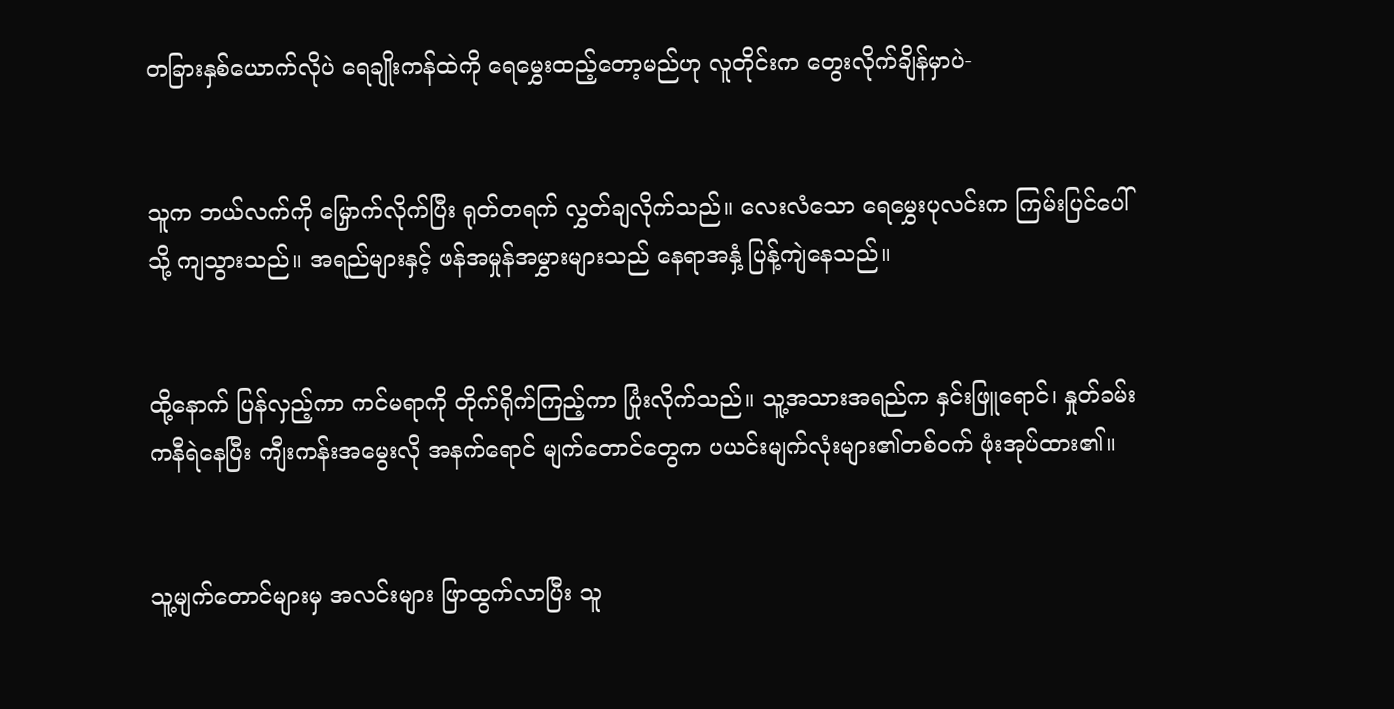တခြားနှစ်ယောက်လိုပဲ ရေချိုးကန်ထဲကို ရေမွှေးထည့်တော့မည်ဟု လူတိုင်းက တွေးလိုက်ချိန်မှာပဲ-


သူက ဘယ်လက်ကို မြှောက်လိုက်ပြီး ရုတ်တရက် လွှတ်ချလိုက်သည်။ လေးလံသော ရေမွှေးပုလင်းက ကြမ်းပြင်ပေါ်သို့ ကျသွားသည်။ အရည်များနှင့် ဖန်အမှုန်အမွှားများသည် နေရာအနှံ့ ပြန့်ကျဲနေသည်။


ထို့နောက် ပြန်လှည့်ကာ ကင်မရာကို တိုက်ရိုက်ကြည့်ကာ ပြုံးလိုက်သည်။ သူ့အသားအရည်က နှင်းဖြူရောင်၊ နှုတ်ခမ်းကနီရဲနေပြီး ကျီးကန်းအမွေးလို အနက်ရောင် မျက်တောင်တွေက ပယင်းမျက်လုံးများ၏တစ်ဝက် ဖုံးအုပ်ထား၏။


သူ့မျက်တောင်များမှ အလင်းများ ဖြာထွက်လာပြီး သူ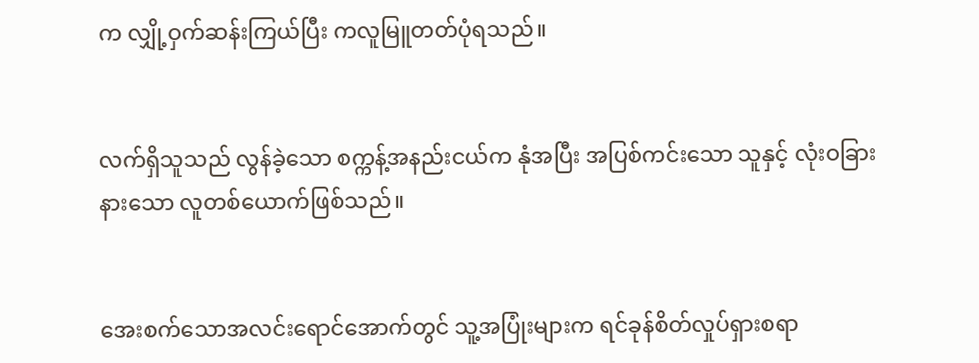က လျှို့ဝှက်ဆန်းကြယ်ပြီး ကလူမြူတတ်ပုံရသည်။


လက်ရှိသူသည် လွန်ခဲ့သော စက္ကန့်အနည်းငယ်က နုံအပြီး အပြစ်ကင်းသော သူနှင့် လုံးဝခြားနားသော လူတစ်ယောက်ဖြစ်သည်။


အေးစက်သောအလင်းရောင်အောက်တွင် သူ့အပြုံးများက ရင်ခုန်စိတ်လှုပ်ရှားစရာ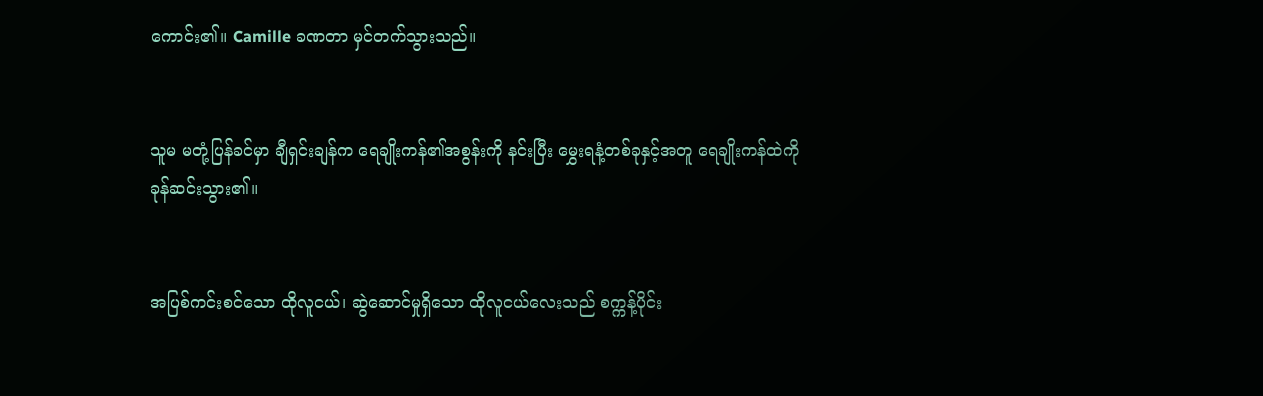ကောင်း၏။ Camille ခဏတာ မှင်တက်သွားသည်။


သူမ မတုံ့ပြန်ခင်မှာ ချီရှင်းချန်က ရေချိုးကန်၏အစွန်းကို နင်းပြီး မွှေးရနံ့တစ်ခုနှင့်အတူ ရေချိုးကန်ထဲကို ခုန်ဆင်းသွား၏။


အပြစ်ကင်းစင်သော ထိုလူငယ်၊ ဆွဲဆောင်မှုရှိသော ထိုလူငယ်လေးသည် စက္ကန့်ပိုင်း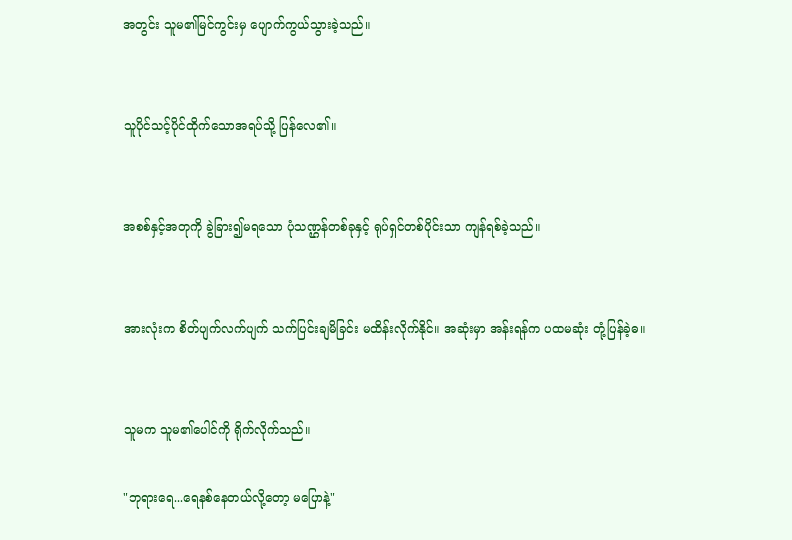အတွင်း သူမ၏မြင်ကွင်းမှ ပျောက်ကွယ်သွားခဲ့သည်။


သူပိုင်သင့်ပိုင်ထိုက်သောအရပ်သို့ ပြန်လေ၏။


အစစ်နှင့်အတုကို ခွဲခြား၍မရသော ပုံသဏ္ဌန်တစ်ခုနှင့် ရုပ်ရှင်တစ်ပိုင်းသာ ကျန်ရစ်ခဲ့သည်။


အားလုံးက စိတ်ပျက်လက်ပျက် သက်ပြင်းချမိခြင်း မထိန်းလိုက်နိုင်။ အဆုံးမှာ အန်းရန်က ပထမဆုံး တုံ့ပြန်ခဲ့ဓ။


သူမက သူမ၏ပေါင်ကို ရိုက်လိုက်သည်။

"ဘုရားရေ...ရေနစ်နေတယ်လို့တော့ မပြောနဲ့"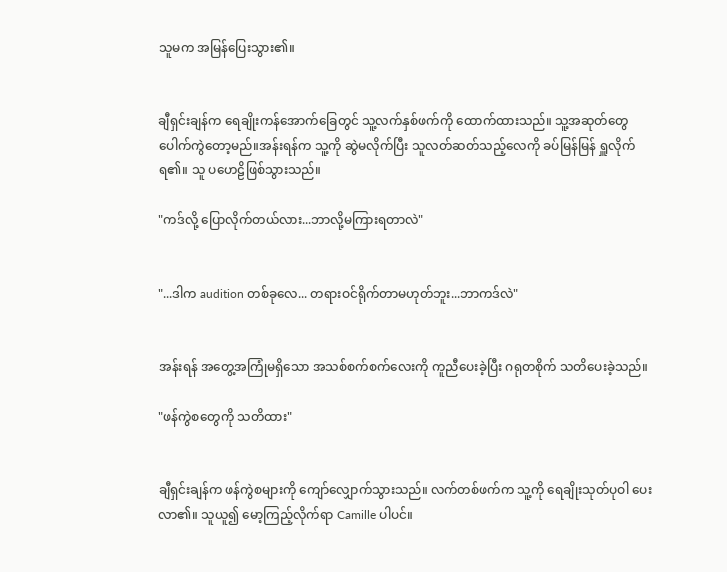သူမက အမြန်ပြေးသွား၏။


ချီရှင်းချန်က ရေချိုးကန်အောက်ခြေတွင် သူ့လက်နှစ်ဖက်ကို ထောက်ထားသည်။ သူ့အဆုတ်တွေ ပေါက်ကွဲတော့မည်။အန်းရန်က သူ့ကို ဆွဲမလိုက်ပြီး သူလတ်ဆတ်သည့်လေကို ခပ်မြန်မြန် ရှူလိုက်ရ၏။ သူ ပဟေဠိဖြစ်သွားသည်။

"ကဒ်လို့ ပြောလိုက်တယ်လား...ဘာလို့မကြားရတာလဲ"


"...ဒါက audition တစ်ခုလေ... တရားဝင်ရိုက်တာမဟုတ်ဘူး...ဘာကဒ်လဲ"


အန်းရန် အတွေ့အကြုံမရှိသော အသစ်စက်စက်လေးကို ကူညီပေးခဲ့ပြီး ဂရုတစိုက် သတိပေးခဲ့သည်။

"ဖန်ကွဲစတွေကို သတိထား"


ချီရှင်းချန်က ဖန်ကွဲစများကို ကျော်လျှောက်သွားသည်။ လက်တစ်ဖက်က သူ့ကို ရေချိုးသုတ်ပုဝါ ပေးလာ၏။ သူယူ၍ မော့ကြည့်လိုက်ရာ Camille ပါပင်။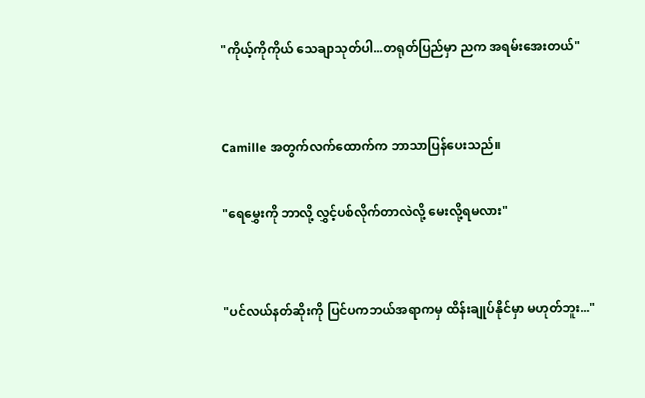"ကိုယ့်ကိုကိုယ် သေချာသုတ်ပါ...တရုတ်ပြည်မှာ ညက အရမ်းအေးတယ်"


Camille အတွက်လက်ထောက်က ဘာသာပြန်ပေးသည်။

"ရေမွှေးကို ဘာလို့ လွှင့်ပစ်လိုက်တာလဲလို့ မေးလို့ရမလား"


"ပင်လယ်နတ်ဆိုးကို ပြင်ပကဘယ်အရာကမှ ထိန်းချုပ်နိုင်မှာ မဟုတ်ဘူး..."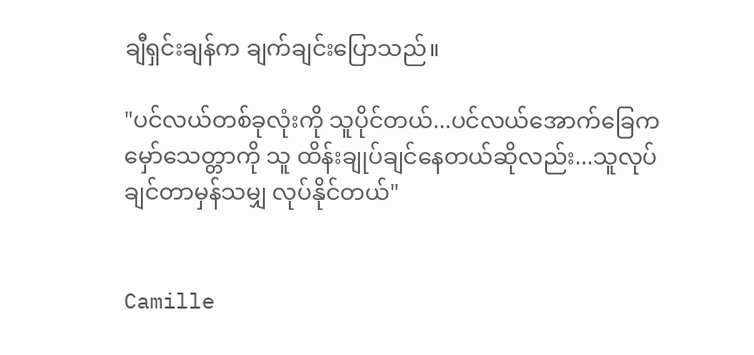ချီရှင်းချန်က ချက်ချင်းပြောသည်။

"ပင်လယ်တစ်ခုလုံးကို သူပိုင်တယ်...ပင်လယ်အောက်ခြေက မှော်သေတ္တာကို သူ ထိန်းချုပ်ချင်နေတယ်ဆိုလည်း...သူလုပ်ချင်တာမှန်သမျှ လုပ်နိုင်တယ်"


Camille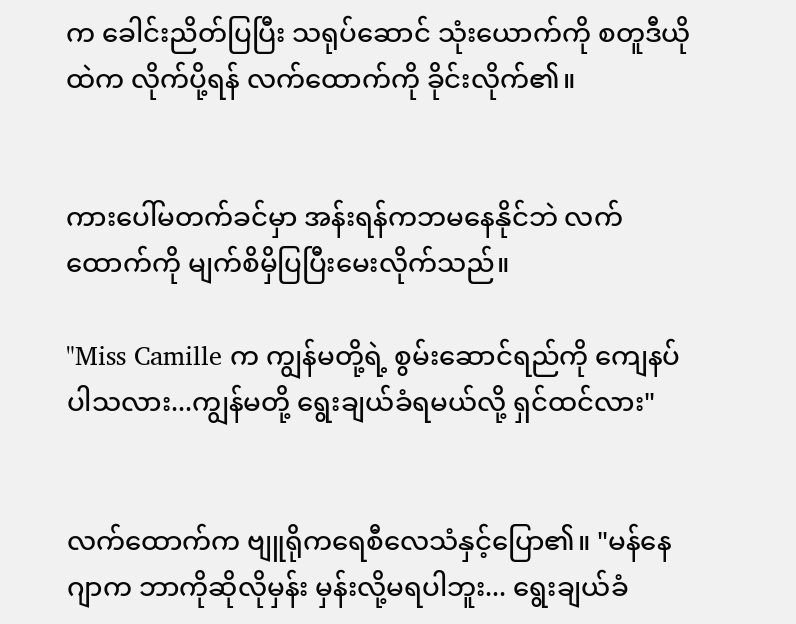က ခေါင်းညိတ်ပြပြီး သရုပ်ဆောင် သုံးယောက်ကို စတူဒီယိုထဲက လိုက်ပို့ရန် လက်ထောက်ကို ခိုင်းလိုက်၏။


ကားပေါ်မတက်ခင်မှာ အန်းရန်ကဘမနေနိုင်ဘဲ လက်ထောက်ကို မျက်စိမှိပြပြီးမေးလိုက်သည်။

"Miss Camille က ကျွန်မတို့ရဲ့ စွမ်းဆောင်ရည်ကို ကျေနပ်ပါသလား...ကျွန်မတို့ ရွေးချယ်ခံရမယ်လို့ ရှင်ထင်လား"


လက်ထောက်က ဗျူရိုကရေစီလေသံနှင့်ပြော၏။ "မန်နေဂျာက ဘာကိုဆိုလိုမှန်း မှန်းလို့မရပါဘူး... ရွေးချယ်ခံ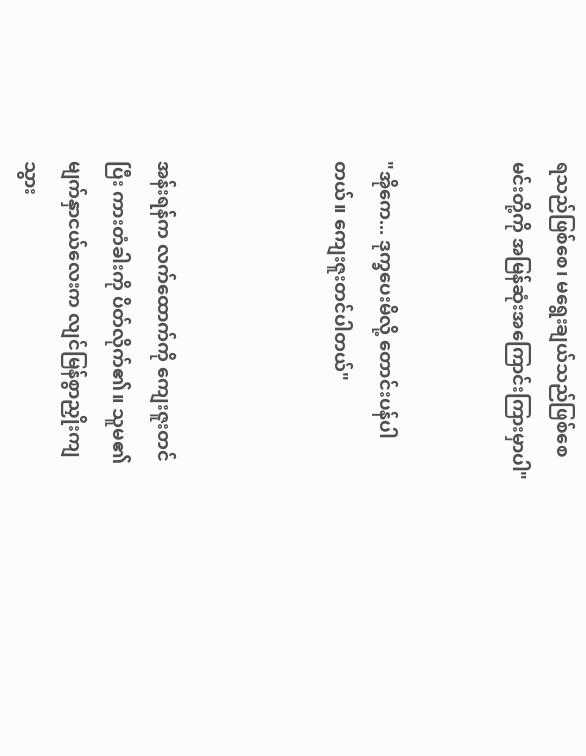ရသည်ဖြစ်စေ၊ မရွေးချယ်သည်ဖြစ်စေ မင်းတို့ကို အမြန်ဆုံးအကြောင်းကြားမှာပါ"


"အိုကေ... ဒုက္ခပေးမိလို့ တောင်းပန်ပါတယ်။ ကျေးဇူးတင်ပါတယ်"



အန်းရန်က လက်ထောက်ကို ကျေးဇူးတင်ပြီး ကားတံခါးကို ပိတ်လိုက်၏။ သူမ၏ မျက်နှာငယ်လေးက လျင်မြန်စွာညှိုးကျသွား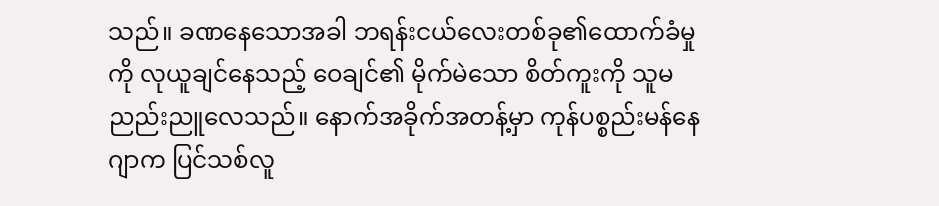သည်။ ခဏနေသောအခါ ဘရန်းငယ်လေးတစ်ခု၏ထောက်ခံမှုကို လုယူချင်နေသည့် ဝေချင်၏ မိုက်မဲသော စိတ်ကူးကို သူမ ညည်းညူလေသည်။ နောက်အခိုက်အတန့်မှာ ကုန်ပစ္စည်းမန်နေဂျာက ပြင်သစ်လူ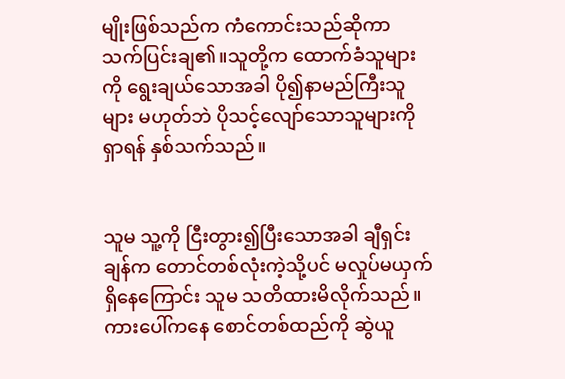မျိုးဖြစ်သည်က ကံကောင်းသည်ဆိုကာ သက်ပြင်းချ၏။သူတို့က ထောက်ခံသူများကို ရွေးချယ်သောအခါ ပို၍နာမည်ကြီးသူများ မဟုတ်ဘဲ ပိုသင့်လျော်သောသူများကို ရှာရန် နှစ်သက်သည်။


သူမ သူ့ကို ငြီးတွား၍ပြီးသောအခါ ချီရှင်းချန်က တောင်တစ်လုံးကဲ့သို့ပင် မလှုပ်မယှက်ရှိနေကြောင်း သူမ သတိထားမိလိုက်သည်။ ကားပေါ်ကနေ စောင်တစ်ထည်ကို ဆွဲယူ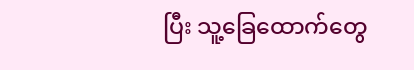ပြီး သူ့ခြေထောက်တွေ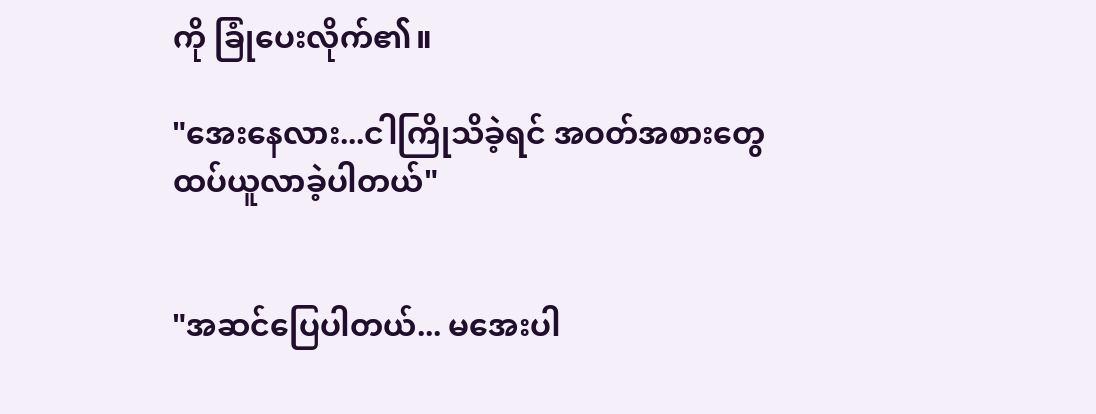ကို ခြုံပေးလိုက်၏။

"အေးနေလား...ငါကြိုသိခဲ့ရင် အဝတ်အစားတွေ ထပ်ယူလာခဲ့ပါတယ်"


"အဆင်ပြေပါတယ်... မအေးပါ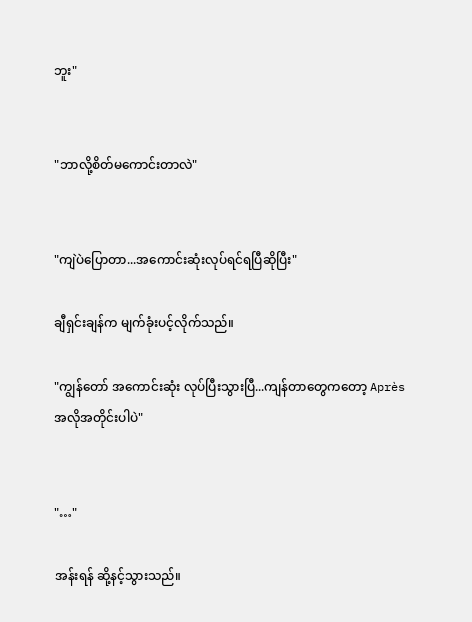ဘူး"


"ဘာလို့စိတ်မကောင်းတာလဲ"


"ကျဲပဲပြောတာ...အကောင်းဆုံးလုပ်ရင်ရပြီဆိုပြီး"

ချီရှင်းချန်က မျက်ခုံးပင့်လိုက်သည်။

"ကျွန်တော် အကောင်းဆုံး လုပ်ပြီးသွားပြီ...ကျန်တာတွေကတော့ Après အလိုအတိုင်းပါပဲ"


"…"

အန်းရန် ဆို့နင့်သွားသည်။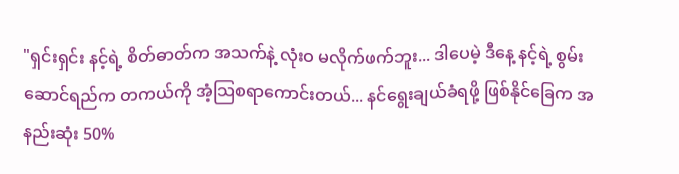"ရှင်းရှင်း နင့်ရဲ့ စိတ်ဓာတ်က အသက်နဲ့ လုံးဝ မလိုက်ဖက်ဘူး... ဒါပေမဲ့ ဒီနေ့ နင့်ရဲ့ စွမ်းဆောင်ရည်က တကယ်ကို အံ့သြစရာကောင်းတယ်... နင်ရွေးချယ်ခံရဖို့ ဖြစ်နိုင်ခြေက အနည်းဆုံး 50%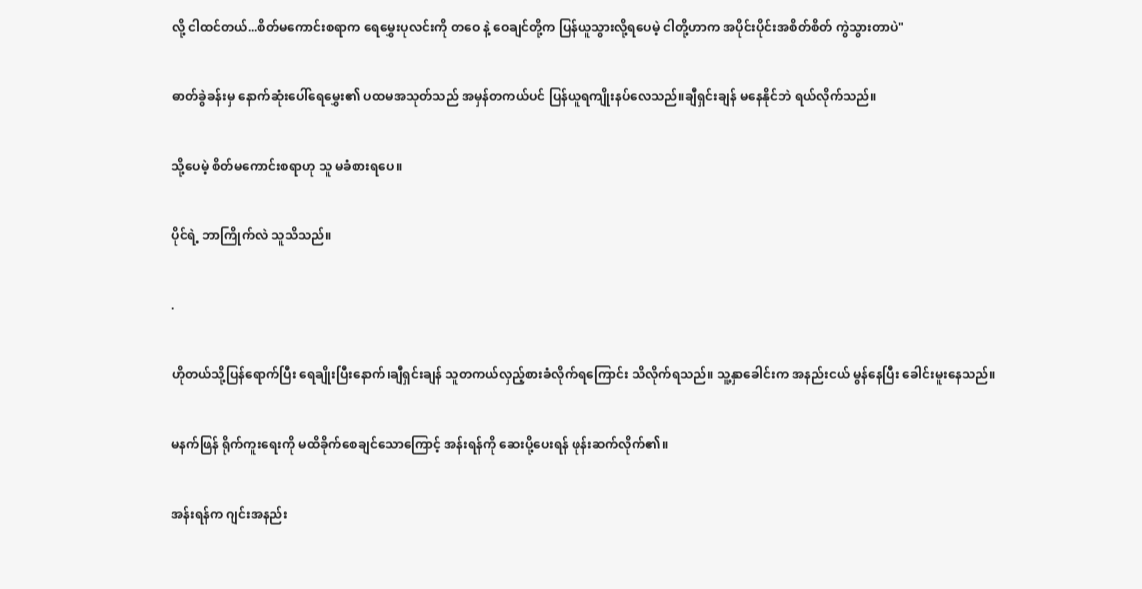လို့ ငါထင်တယ်...စိတ်မကောင်းစရာက ရေမွှေးပုလင်းကို တဝေ နဲ့ ဝေချင်တို့က ပြန်ယူသွားလို့ရပေမဲ့ ငါတို့ဟာက အပိုင်းပိုင်းအစိတ်စိတ် ကွဲသွားတာပဲ"


ဓာတ်ခွဲခန်းမှ နောက်ဆုံးပေါ်ရေမွှေး၏ ပထမအသုတ်သည် အမှန်တကယ်ပင် ပြန်ယူရကျိုးနပ်လေသည်။ချီရှင်းချန် မနေနိုင်ဘဲ ရယ်လိုက်သည်။


သို့ပေမဲ့ စိတ်မကောင်းစရာဟု သူ မခံစားရပေ။


ပိုင်ရဲ့ ဘာကြိုက်လဲ သူသိသည်။


.


ဟိုတယ်သို့ပြန်ရောက်ပြီး ရေချိုးပြီးနောက်၊ချီရှင်းချန် သူတကယ်လှည့်စားခံလိုက်ရကြောင်း သိလိုက်ရသည်။ သူ့နှာခေါင်းက အနည်းငယ် မွန်နေပြီး ခေါင်းမူးနေသည်။


မနက်ဖြန် ရိုက်ကူးရေးကို မထိခိုက်စေချင်သောကြောင့် အန်းရန်ကို ဆေးပို့ပေးရန် ဖုန်းဆက်လိုက်၏။


အန်းရန်က ဂျင်းအနည်း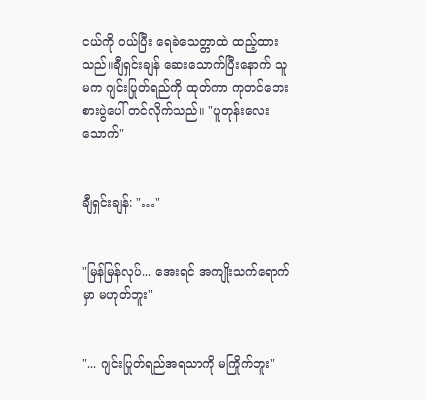ငယ်ကို ဝယ်ပြီး ရေခဲသေတ္တာထဲ ထည့်ထားသည်။ချီရှင်းချန် ဆေးသောက်ပြီးနောက် သူမက ဂျင်းပြုတ်ရည်ကို ထုတ်ကာ ကုတင်ဘေးစားပွဲပေါ် တင်လိုက်သည်။ "ပူတုန်းလေး သောက်"


ချီရှင်းချန်: "…"


"မြန်မြန်လုပ်... အေးရင် အကျိုးသက်ရောက်မှာ မဟုတ်ဘူး"


"... ဂျင်းပြုတ်ရည်အရသာကို မကြိုက်ဘူး"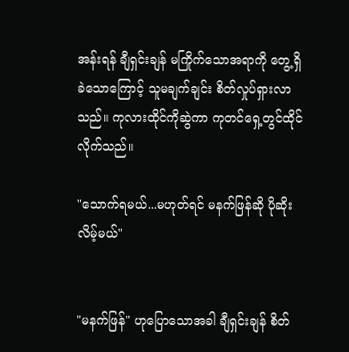အန်းရန် ချီရှင်းချန် မကြိုက်သောအရာကို တွေ့ရှိခဲသောကြောင့် သူမချက်ချင်း စိတ်လှုပ်ရှားလာသည်။ ကုလားထိုင်ကိုဆွဲကာ ကုတင်ရှေ့တွင်ထိုင်လိုက်သည်။

"သောက်ရမယ်...မဟုတ်ရင် မနက်ဖြန်ဆို ပိုဆိုးလိမ့်မယ်"


"မနက်ဖြန်" ဟုပြောသောအခါ ချီရှင်းချန် စိတ်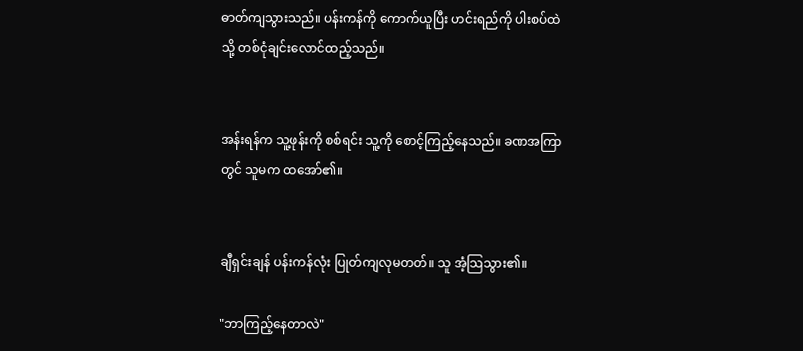ဓာတ်ကျသွားသည်။ ပန်းကန်ကို ကောက်ယူပြီး ဟင်းရည်ကို ပါးစပ်ထဲသို့ တစ်ငုံချင်းလောင်ထည့်သည်။


အန်းရန်က သူ့ဖုန်းကို စစ်ရင်း သူ့ကို စောင့်ကြည့်နေသည်။ ခဏအကြာတွင် သူမက ထအော်၏။


ချီရှင်းချန် ပန်းကန်လုံး ပြုတ်ကျလုမတတ်။ သူ အံ့သြသွား၏။

"ဘာကြည့်နေတာလဲ"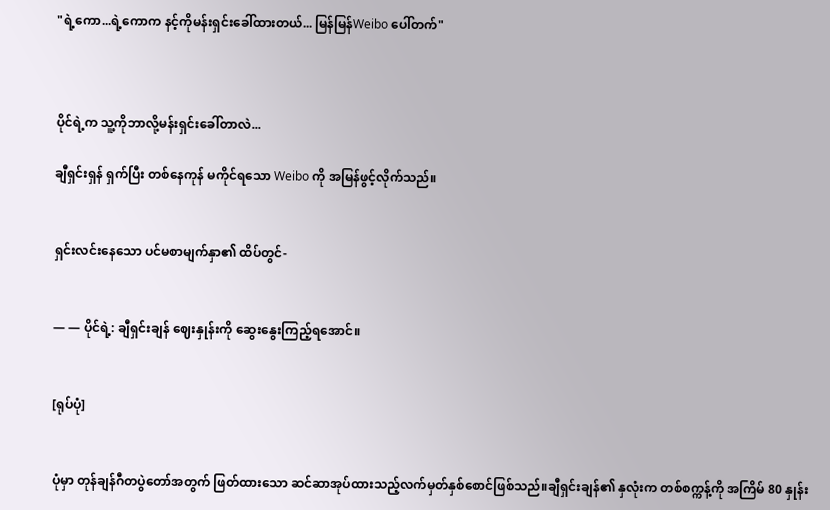"ရဲ့ကော...ရဲ့ကောက နင့်ကိုမန်းရှင်းခေါ်ထားတယ်... မြန်မြန်Weibo ပေါ်တက်"



ပိုင်ရဲ့က သူ့ကိုဘာလို့မန်းရှင်းခေါ်တာလဲ...

ချီရှင်းရှန် ရှက်ပြီး တစ်နေကုန် မကိုင်ရသော Weibo ကို အမြန်ဖွင့်လိုက်သည်။


ရှင်းလင်းနေသော ပင်မစာမျက်နှာ၏ ထိပ်တွင်-


— — ပိုင်ရဲ့: ချီရှင်းချန် ဈေးနှုန်းကို ဆွေးနွေးကြည့်ရအောင်။


[ရုပ်ပုံ]


ပုံမှာ တုန်ချန်ဂီတပွဲတော်အတွက် ဖြတ်ထားသော ဆင်ဆာအုပ်ထားသည့်လက်မှတ်နှစ်စောင်ဖြစ်သည်။ချီရှင်းချန်၏ နှလုံးက တစ်စက္ကန့်ကို အကြိမ် 80 နှုန်း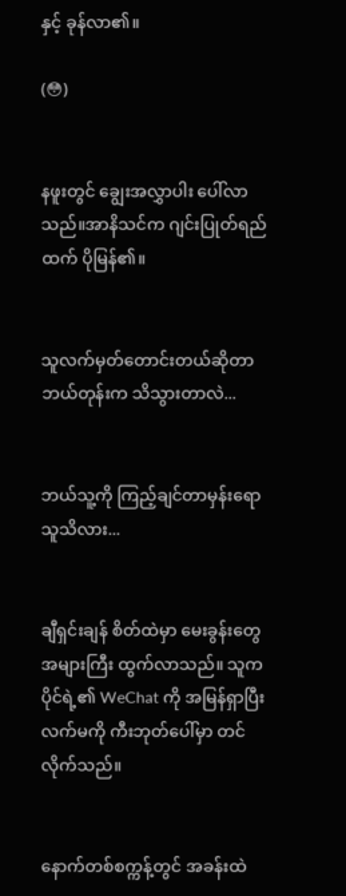နှင့် ခုန်လာ၏။

(😳)


နဖူးတွင် ချွေးအလွှာပါး ပေါ်လာသည်။အာနိသင်က ဂျင်းပြုတ်ရည်ထက် ပိုမြန်၏။


သူလက်မှတ်တောင်းတယ်ဆိုတာ ဘယ်တုန်းက သိသွားတာလဲ...


ဘယ်သူ့ကို ကြည့်ချင်တာမှန်းရော သူသိလား...


ချီရှင်းချန် စိတ်ထဲမှာ မေးခွန်းတွေ အများကြီး ထွက်လာသည်။ သူက ပိုင်ရဲ့၏ WeChat ကို အမြန်ရှာပြီး လက်မကို ကီးဘုတ်ပေါ်မှာ တင်လိုက်သည်။


နောက်တစ်စက္ကန့်တွင် အခန်းထဲ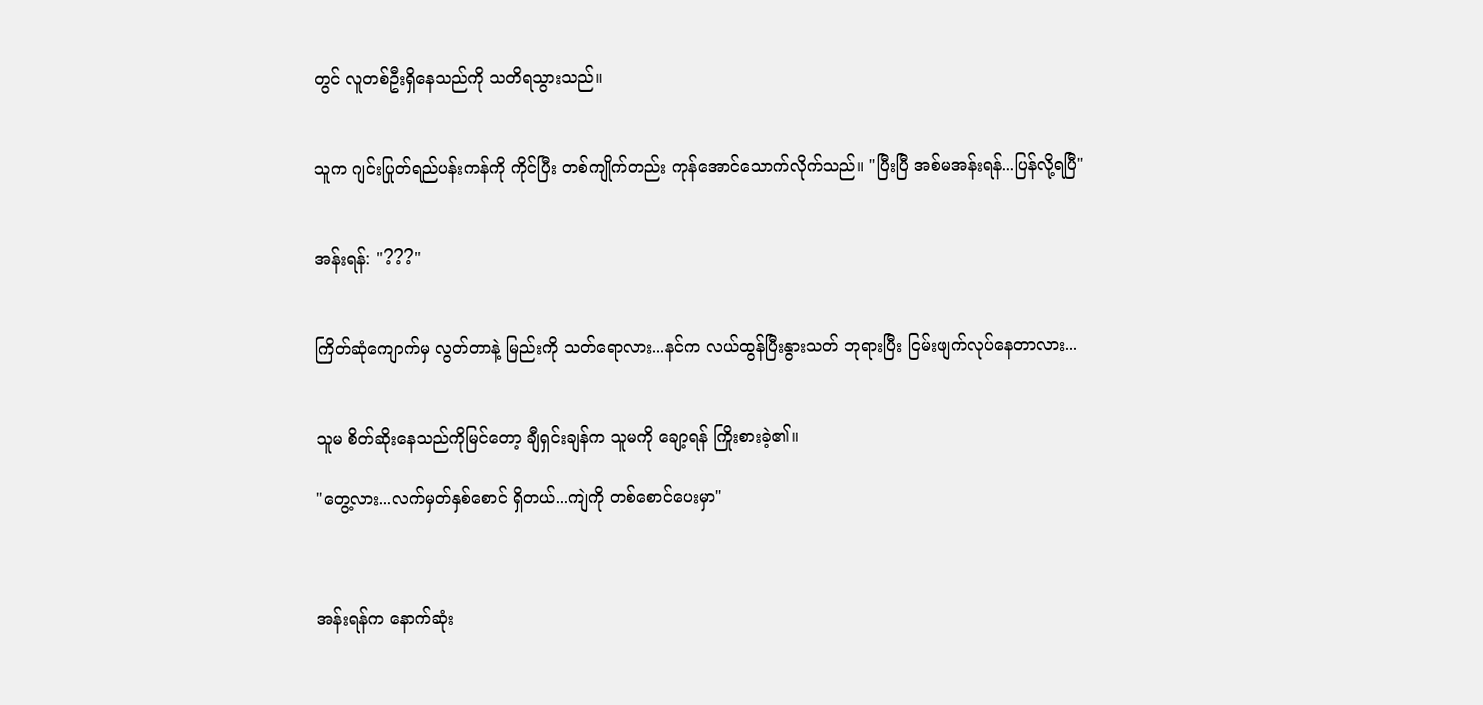တွင် လူတစ်ဦးရှိနေသည်ကို သတိရသွားသည်။


သူက ဂျင်းပြုတ်ရည်ပန်းကန်ကို ကိုင်ပြီး တစ်ကျိုက်တည်း ကုန်အောင်သောက်လိုက်သည်။ "ပြီးပြီ အစ်မအန်းရန်...ပြန်လို့ရပြီ"


အန်းရန်: "???"


ကြိတ်ဆုံကျောက်မှ လွတ်တာနဲ့ မြည်းကို သတ်ရောလား...နင်က လယ်ထွန်ပြီးနွားသတ် ဘုရားပြီး ငြမ်းဖျက်လုပ်နေတာလား...


သူမ စိတ်ဆိုးနေသည်ကိုမြင်တော့ ချီရှင်းချန်က သူမကို ချော့ရန် ကြိုးစားခဲ့၏။

"တွေ့လား...လက်မှတ်နှစ်စောင် ရှိတယ်...ကျဲကို တစ်စောင်ပေးမှာ"



အန်းရန်က နောက်ဆုံး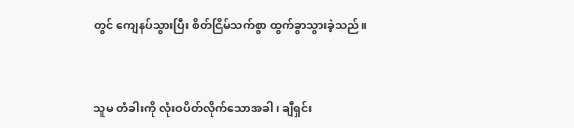တွင် ကျေနပ်သွားပြီး စိတ်ငြိမ်သက်စွာ ထွက်ခွာသွားခဲ့သည်။


သူမ တံခါးကို လုံးဝပိတ်လိုက်သောအခါ၊ ချီရှင်း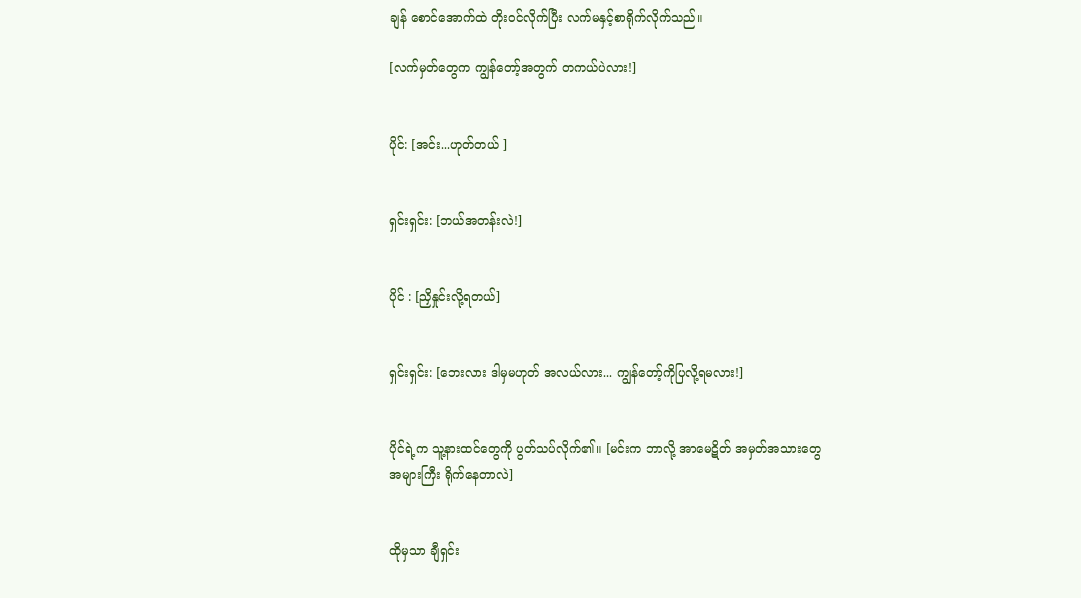ချန် စောင်အောက်ထဲ တိုးဝင်လိုက်ပြီး လက်မနှင့်စာရိုက်လိုက်သည်။

[လက်မှတ်တွေက ကျွန်တော့်အတွက် တကယ်ပဲလား!]


ပိုင်: [အင်း...ဟုတ်တယ် ]


ရှင်းရှင်း: [ဘယ်အတန်းလဲ!]


ပိုင် : [ညှိနှုင်းလို့ရတယ်]


ရှင်းရှင်း: [ဘေးလား ဒါမှမဟုတ် အလယ်လား... ကျွန်တော့်ကိုပြလို့ရမလား!]


ပိုင်ရဲ့က သူ့နားထင်တွေကို ပွတ်သပ်လိုက်၏။ [မင်းက ဘာလို့ အာမေဋိတ် အမှတ်အသားတွေ အများကြီး ရိုက်နေတာလဲ]


ထိုမှသာ ချီရှင်း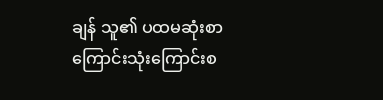ချန် သူ၏ ပထမဆုံးစာကြောင်းသုံးကြောင်းစ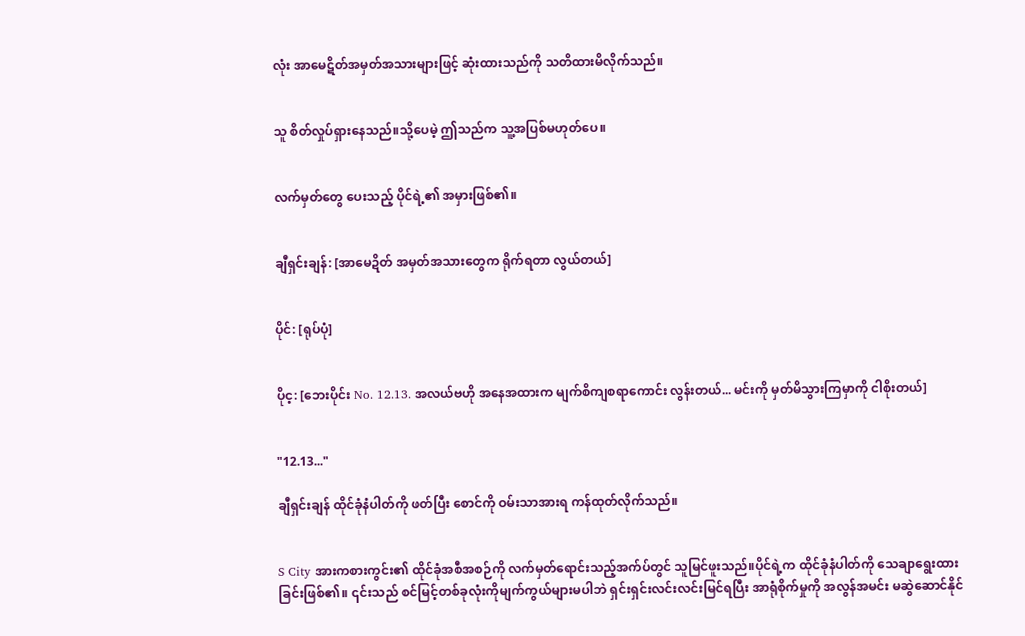လုံး အာမေဋိတ်အမှတ်အသားများဖြင့် ဆုံးထားသည်ကို သတိထားမိလိုက်သည်။


သူ စိတ်လှုပ်ရှားနေသည်။သို့ပေမဲ့ ဤသည်က သူ့အပြစ်မဟုတ်ပေ။


လက်မှတ်တွေ ပေးသည့် ပိုင်ရဲ့၏ အမှားဖြစ်၏။


ချီရှင်းချန်: [အာမေဍိတ် အမှတ်အသားတွေက ရိုက်ရတာ လွယ်တယ်]


ပိုင်: [ရုပ်ပုံ]


ပိုင့: [ဘေးပိုင်း No. 12.13. အလယ်ဗဟို အနေအထားက မျက်စိကျစရာကောင်း လွန်းတယ်... မင်းကို မှတ်မိသွားကြမှာကို ငါစိုးတယ်]


"12.13..."

ချီရှင်းချန် ထိုင်ခုံနံပါတ်ကို ဖတ်ပြီး စောင်ကို ဝမ်းသာအားရ ကန်ထုတ်လိုက်သည်။


S City အားကစားကွင်း၏ ထိုင်ခုံအစီအစဉ်ကို လက်မှတ်ရောင်းသည့်အက်ပ်တွင် သူမြင်ဖူးသည်။ပိုင်ရဲ့က ထိုင်ခုံနံပါတ်ကို သေချာရွေးထားခြင်းဖြစ်၏။ ၎င်းသည် စင်မြင့်တစ်ခုလုံးကိုမျက်ကွယ်များမပါဘဲ ရှင်းရှင်းလင်းလင်းမြင်ရပြီး အာရုံစိုက်မှုကို အလွန်အမင်း မဆွဲဆောင်နိုင်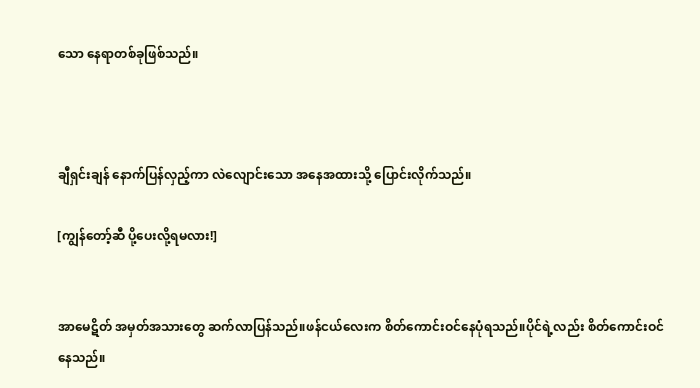သော နေရာတစ်ခုဖြစ်သည်။



ချီရှင်းချန် နောက်ပြန်လှည့်ကာ လဲလျောင်းသော အနေအထားသို့ ပြောင်းလိုက်သည်။

[ကျွန်တော့်ဆီ ပို့ပေးလို့ရမလား!]


အာမေဋိတ် အမှတ်အသားတွေ ဆက်လာပြန်သည်။ဖန်ငယ်လေးက စိတ်ကောင်းဝင်နေပုံရသည်။ပိုင်ရဲ့လည်း စိတ်ကောင်းဝင်နေသည်။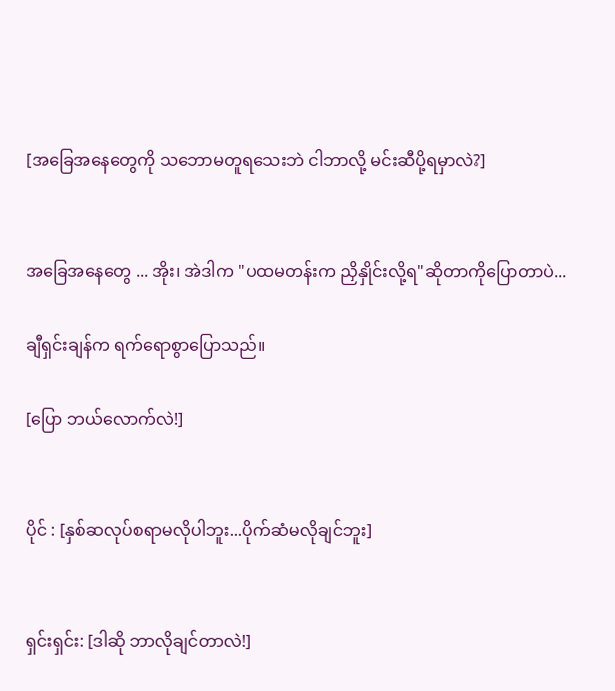[အခြေအနေတွေကို သဘောမတူရသေးဘဲ ငါဘာလို့ မင်းဆီပို့ရမှာလဲ?]


အခြေအနေတွေ ... အိုး၊ အဲဒါက "ပထမတန်းက ညှိနှိုင်းလို့ရ"ဆိုတာကိုပြောတာပဲ...

ချီရှင်းချန်က ရက်ရောစွာပြောသည်။

[ပြော ဘယ်လောက်လဲ!]


ပိုင် : [နှစ်ဆလုပ်စရာမလိုပါဘူး...ပိုက်ဆံမလိုချင်ဘူး]


ရှင်းရှင်း: [ဒါဆို ဘာလိုချင်တာလဲ!]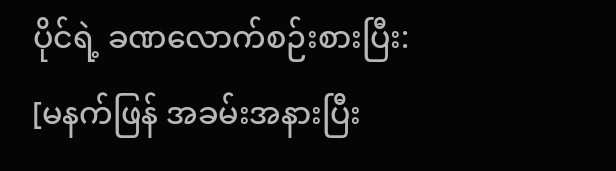ပိုင်ရဲ့ ခဏလောက်စဉ်းစားပြီး: [မနက်ဖြန် အခမ်းအနားပြီး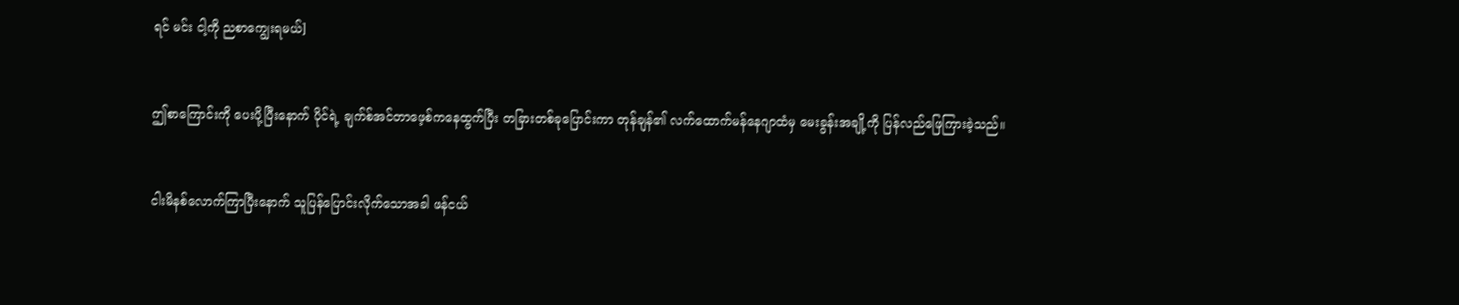ရင် မင်း ငါ့ကို ညစာကျွေးရမယ်]


ဤစာကြောင်းကို ပေးပို့ပြီးနောက် ပိုင်ရဲ့ ချက်စ်အင်တာဖေ့စ်ကနေထွက်ပြီး တခြားတစ်ခုပြောင်းကာ တုန်ချန်၏ လက်ထောက်မန်နေဂျာထံမှ မေးခွန်းအချို့ကို ပြန်လည်ဖြေကြားခဲ့သည်။


ငါးမိနစ်လောက်ကြာပြီးနောက် သူပြန်ပြောင်းလိုက်သောအခါ ဖန်ငယ်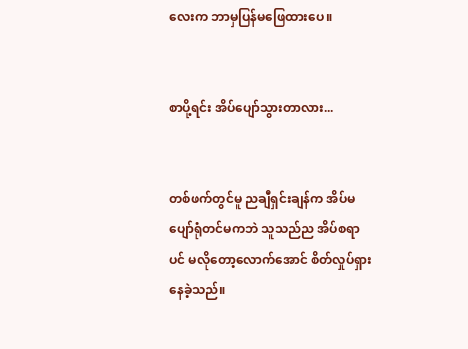လေးက ဘာမှပြန်မဖြေထားပေ။


စာပို့ရင်း အိပ်ပျော်သွားတာလား...


တစ်ဖက်တွင်မူ ညချီရှင်းချန်က အိပ်မပျော်ရုံတင်မကဘဲ သူသည်ည အိပ်စရာပင် မလိုတော့လောက်အောင် စိတ်လှုပ်ရှားနေခဲ့သည်။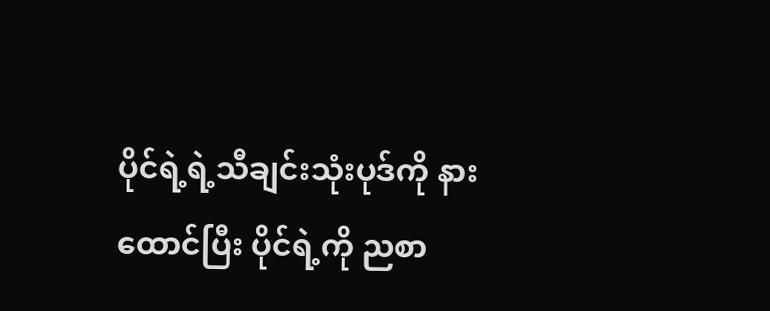ပိုင်ရဲ့ရဲ့သီချင်းသုံးပုဒ်ကို နားထောင်ပြီး ပိုင်ရဲ့ကို ညစာ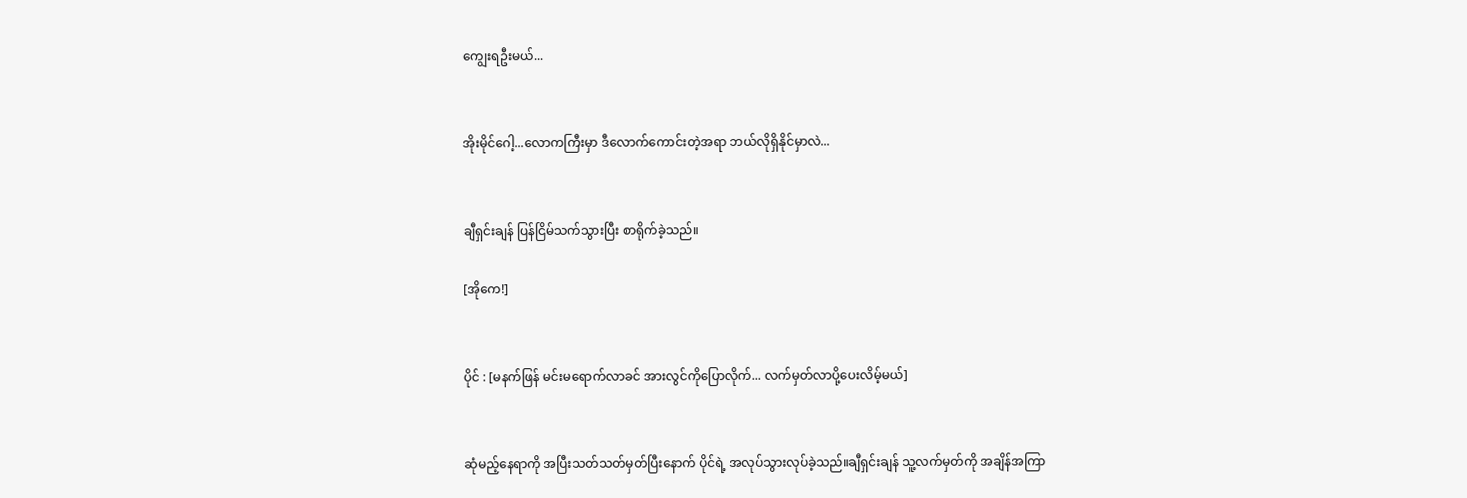ကျွေးရဦးမယ်...


အိုးမိုင်ဂေါ့...လောကကြီးမှာ ဒီလောက်ကောင်းတဲ့အရာ ဘယ်လိုရှိနိုင်မှာလဲ...


ချီရှင်းချန် ပြန်ငြိမ်သက်သွားပြီး စာရိုက်ခဲ့သည်။

[အိုကေ!]


ပိုင် : [မနက်ဖြန် မင်းမရောက်လာခင် အားလွင်ကိုပြောလိုက်... လက်မှတ်လာပို့ပေးလိမ့်မယ်]


ဆုံမည့်နေရာကို အပြီးသတ်သတ်မှတ်ပြီးနောက် ပိုင်ရဲ့ အလုပ်သွားလုပ်ခဲ့သည်။ချီရှင်းချန် သူ့လက်မှတ်ကို အချိန်အကြာ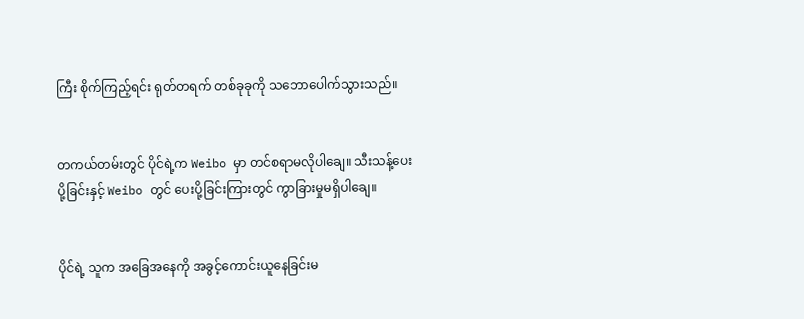ကြီး စိုက်ကြည့်ရင်း ရုတ်တရက် တစ်ခုခုကို သဘောပေါက်သွားသည်။


တကယ်တမ်းတွင် ပိုင်ရဲ့က Weibo မှာ တင်စရာမလိုပါချေ။ သီးသန့်ပေးပို့ခြင်းနှင့် Weibo တွင် ပေးပို့ခြင်းကြားတွင် ကွာခြားမှုမရှိပါချေ။


ပိုင်ရဲ့ သူက အခြေအနေကို အခွင့်ကောင်းယူနေခြင်းမ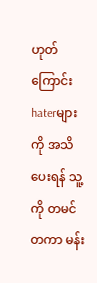ဟုတ်ကြောင်း haterများကို အသိပေးရန် သူ့ကို တမင်တကာ မန်း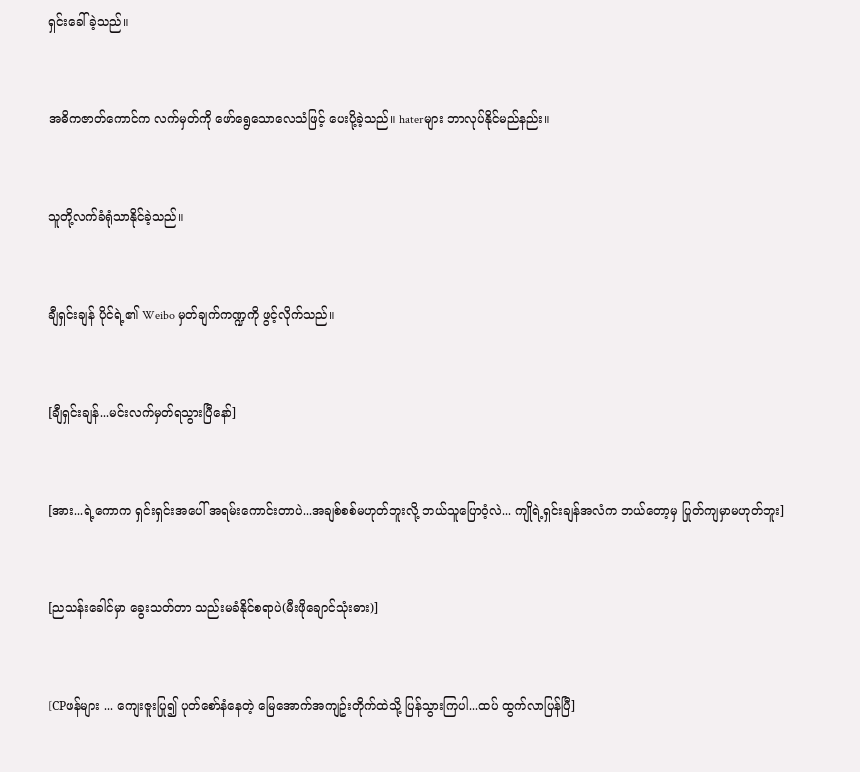ရှင်းခေါ် ခဲ့သည်။


အဓိကဇာတ်ကောင်က လက်မှတ်ကို ဖော်ရွေသောလေသံဖြင့် ပေးပို့ခဲ့သည်။ haterများ ဘာလုပ်နိုင်မည်နည်း။


သူတို့လက်ခံရုံသာနိုင်ခဲ့သည်။


ချီရှင်းချန် ပိုင်ရဲ့၏ Weibo မှတ်ချက်ကဏ္ဍကို ဖွင့်လိုက်သည်။


[ချီရှင်းချန်...မင်းလက်မှတ်ရသွားပြီနော်]


[အား...ရဲ့ကောက ရှင်းရှင်းအပေါ် အရမ်းကောင်းတာပဲ...အချစ်စစ်မဟုတ်ဘူးလို့ ဘယ်သူပြောဝံ့လဲ... ကျိုရဲ့ရှင်းချန်အလံက ဘယ်တော့မှ ပြုတ်ကျမှာမဟုတ်ဘူး]


[ညသန်းခေါင်မှာ ခွေးသတ်တာ သည်းမခံနိုင်စရာပဲ(မီးဖိုချောင်သုံးဓား)]


[CPဖန်များ ... ကျေးဇူးပြု၍ ပုတ်စော်နံနေတဲ့ မြေအောက်အကျဥ်းတိုက်ထဲသို့ ပြန်သွားကြပါ...ထပ် ထွက်လာပြန်ပြီ]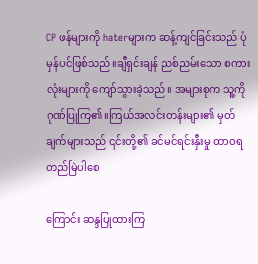CP ဖန်များကို haterများက ဆန့်ကျင်ခြင်းသည် ပုံမှန်ပင်ဖြစ်သည်။ချီရှင်းချန် ညစ်ညမ်းသော စကားလုံးများကို ကျော်သွားခဲ့သည်။ အများစုက သူ့ကို ဂုဏ်ပြုကြ၏။ကြယ်အလင်းတန်းများ၏ မှတ်ချက်များသည် ၎င်းတို့၏ ခင်မင်ရင်းနှီးမှု ထာဝရတည်မြဲပါစေ

ကြောင်း ဆန္ဒပြုထားကြ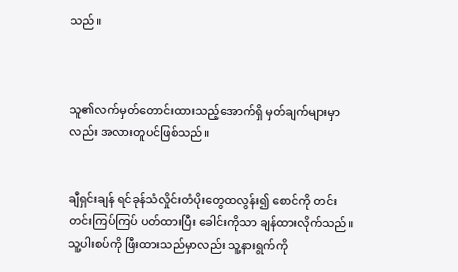သည်။



သူ၏လက်မှတ်တောင်းထားသည့်အောက်ရှိ မှတ်ချက်များမှာလည်း အလားတူပင်ဖြစ်သည်။


ချီရှင်းချန် ရင်ခုန်သံလှိုင်းတံပိုးတွေထလွန်း၍ စောင်ကို တင်းတင်းကြပ်ကြပ် ပတ်ထားပြီး ခေါင်းကိုသာ ချန်ထားလိုက်သည်။ သူ့ပါးစပ်ကို ဖြီးထားသည်မှာလည်း သူ့နားရွက်ကို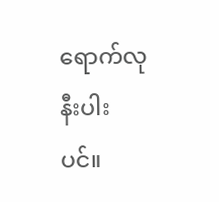ရောက်လုနီးပါးပင်။